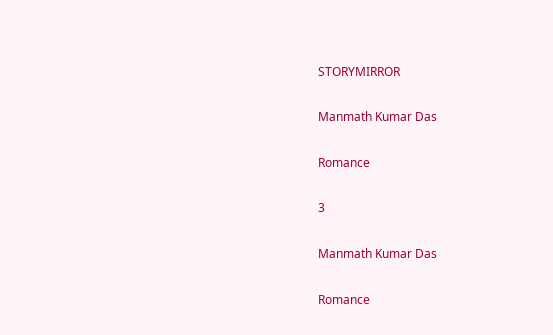STORYMIRROR

Manmath Kumar Das

Romance

3

Manmath Kumar Das

Romance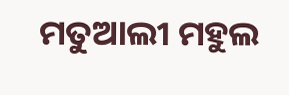ମତୁଆଲୀ ମହୁଲ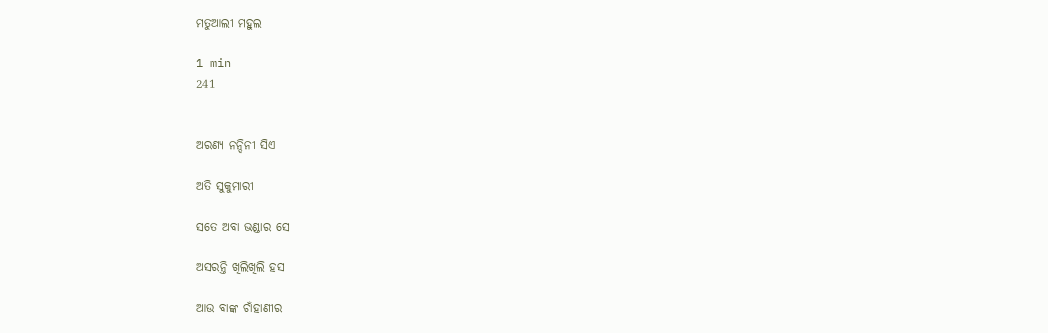ମତୁଆଲୀ ମହୁଲ

1 min
241


ଅରଣ୍ୟ ନନ୍ଦିନୀ ସିଏ

ଅତି ସୁକୁମାରୀ

ସତେ ଅବା ଭଣ୍ଡାର ସେ

ଅସରନ୍ତି ଖିଲିଖିଲି ହସ

ଆଉ ବାଙ୍କ ଚାଁହାଣୀର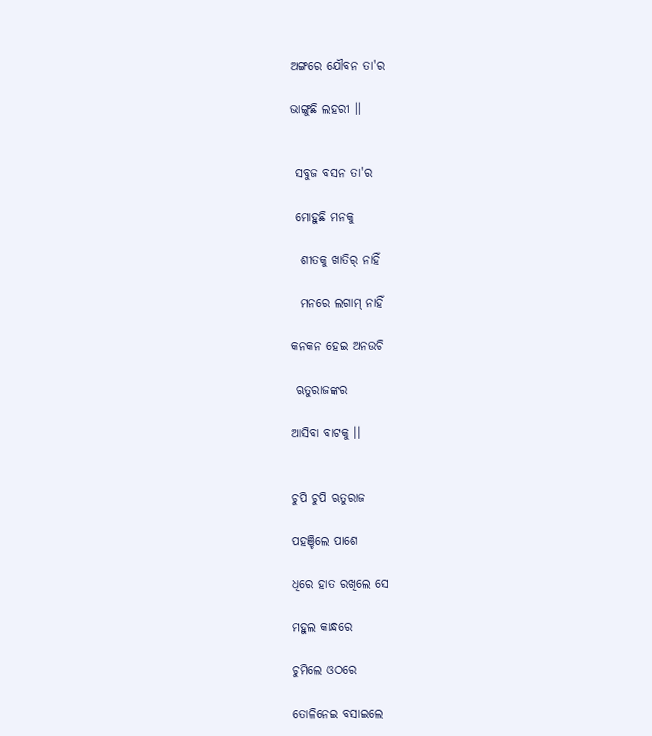ଅଙ୍ଗରେ ଯୌବନ ତା'ର

ଭାଙ୍ଗୁଛି ଲହରୀ ।।


 ସବୁଜ ବସନ ତା'ର

 ମୋହୁଛି ମନକୁ

  ଶୀତକୁ ଖାତିର୍ ନାହିଁ

  ମନରେ ଲଗାମ୍ ନାହିଁ

କନକନ ହେଇ ଅନଉଚି

 ଋତୁରାଜଙ୍କର

ଆସିବା ବାଟକୁ ।।


ଚୁପି ଚୁପି ଋତୁରାଜ

ପହଞ୍ଚିଲେ ପାଶେ

ଧିରେ ହାତ ରଖିଲେ ସେ

ମହୁଲ କାନ୍ଧରେ

ଚୁମିଲେ ଓଠରେ

ତୋଳିନେଇ ବସାଇଲେ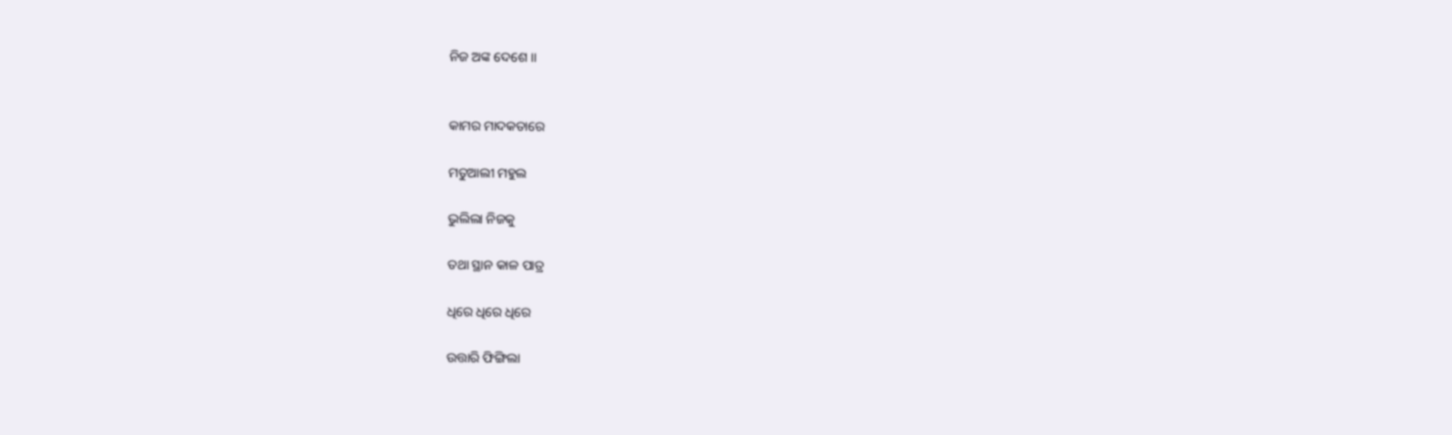ନିଜ ଅଙ୍କ ଦେଶେ ।।


କାମର ମାଦକତାରେ

ମତୁଆଲୀ ମହୁଲ

ଭୁଲିଲା ନିଜକୁ

ତଥା ସ୍ଥାନ କାଳ ପାତ୍ର

ଧିରେ ଧିରେ ଧିରେ

ଉତ୍ତାରି ଫିଙ୍ଗିଲା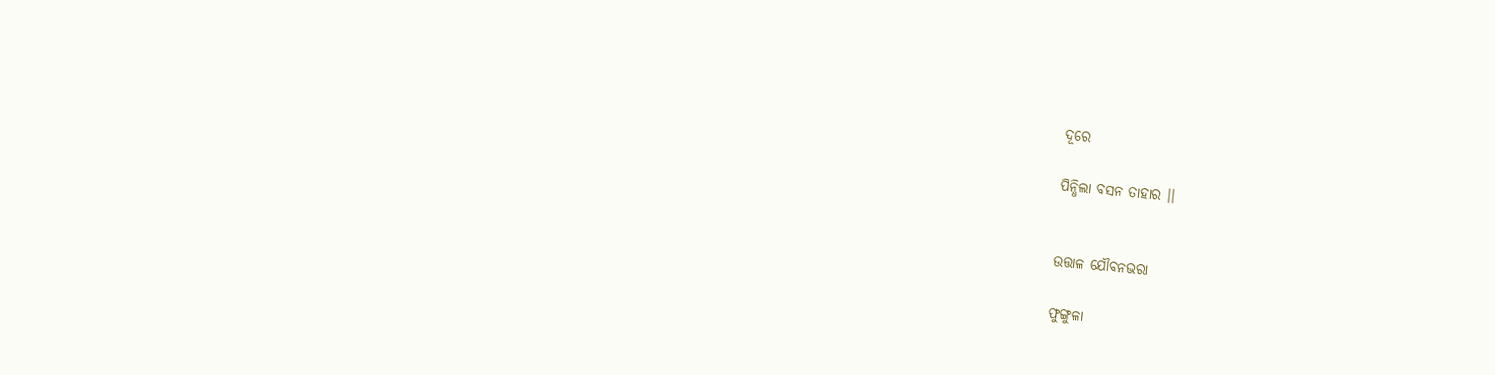ଦୂରେ

ପିନ୍ଧିଲା ବସନ ତାହାର ।।


ଉତ୍ତାଳ ଯୌବନଭରା

ଫୁଙ୍ଗୁଳା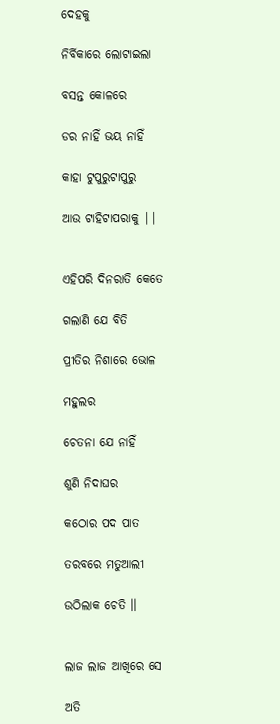ଦେହକୁ

ନିର୍ବିକାରେ ଲୋଟାଇଲା

ବସନ୍ତ କୋଳରେ

ଡର ନାହିଁ ଭୟ ନାହିଁ

କାହା ଟୁପୁରୁଟାପୁରୁ

ଆଉ ଟାହିଟାପରାକୁ ||


ଏହିପରି ଦିନରାତି କେତେ

ଗଲାଣି ଯେ ବିତି

ପ୍ରୀତିର ନିଶାରେ ଭୋଳ

ମହୁଲର

ଚେତନା ଯେ ନାହିଁ

ଶୁଣି ନିଦାଘର

କଠୋର ପଦ ପାତ

ତରବରେ ମତୁଆଲୀ

ଉଠିଲାକ ଚେତି ।।


ଲାଜ ଲାଜ ଆଖିରେ ସେ

ଅତି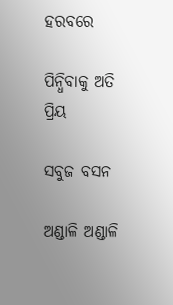ହରବରେ

ପିନ୍ଧିବାକୁ ଅତି ପ୍ରିୟ

ସବୁଜ ବସନ

ଅଣ୍ଡାଳି ଅଣ୍ଡାଳି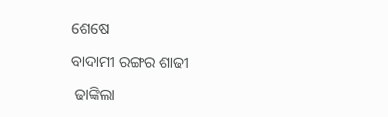ଶେଷେ

ବାଦାମୀ ରଙ୍ଗର ଶାଢୀ

 ଢାଙ୍କିଲା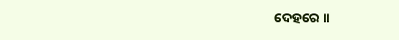ଦେହରେ ।।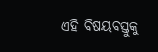ଏହି ବିଷୟବସ୍ତୁକୁ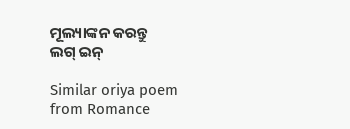ମୂଲ୍ୟାଙ୍କନ କରନ୍ତୁ
ଲଗ୍ ଇନ୍

Similar oriya poem from Romance